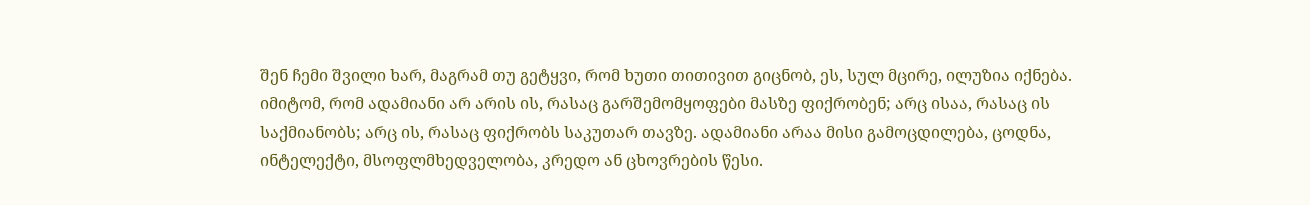შენ ჩემი შვილი ხარ, მაგრამ თუ გეტყვი, რომ ხუთი თითივით გიცნობ, ეს, სულ მცირე, ილუზია იქნება.
იმიტომ, რომ ადამიანი არ არის ის, რასაც გარშემომყოფები მასზე ფიქრობენ; არც ისაა, რასაც ის საქმიანობს; არც ის, რასაც ფიქრობს საკუთარ თავზე. ადამიანი არაა მისი გამოცდილება, ცოდნა, ინტელექტი, მსოფლმხედველობა, კრედო ან ცხოვრების წესი.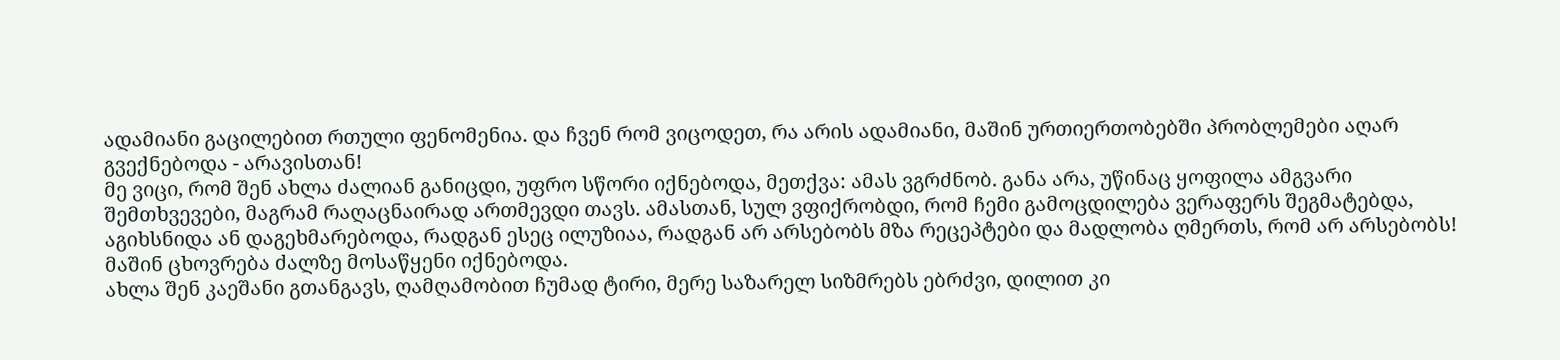ადამიანი გაცილებით რთული ფენომენია. და ჩვენ რომ ვიცოდეთ, რა არის ადამიანი, მაშინ ურთიერთობებში პრობლემები აღარ გვექნებოდა - არავისთან!
მე ვიცი, რომ შენ ახლა ძალიან განიცდი, უფრო სწორი იქნებოდა, მეთქვა: ამას ვგრძნობ. განა არა, უწინაც ყოფილა ამგვარი შემთხვევები, მაგრამ რაღაცნაირად ართმევდი თავს. ამასთან, სულ ვფიქრობდი, რომ ჩემი გამოცდილება ვერაფერს შეგმატებდა, აგიხსნიდა ან დაგეხმარებოდა, რადგან ესეც ილუზიაა, რადგან არ არსებობს მზა რეცეპტები და მადლობა ღმერთს, რომ არ არსებობს! მაშინ ცხოვრება ძალზე მოსაწყენი იქნებოდა.
ახლა შენ კაეშანი გთანგავს, ღამღამობით ჩუმად ტირი, მერე საზარელ სიზმრებს ებრძვი, დილით კი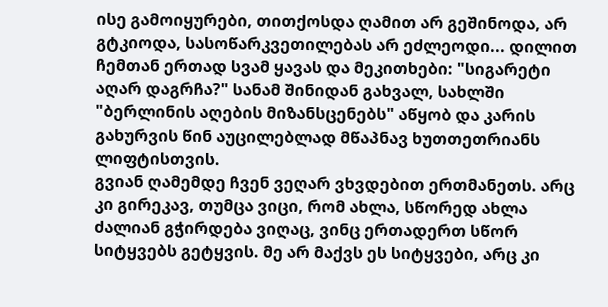ისე გამოიყურები, თითქოსდა ღამით არ გეშინოდა, არ გტკიოდა, სასოწარკვეთილებას არ ეძლეოდი... დილით ჩემთან ერთად სვამ ყავას და მეკითხები: "სიგარეტი აღარ დაგრჩა?" სანამ შინიდან გახვალ, სახლში "ბერლინის აღების მიზანსცენებს" აწყობ და კარის გახურვის წინ აუცილებლად მწაპნავ ხუთთეთრიანს ლიფტისთვის.
გვიან ღამემდე ჩვენ ვეღარ ვხვდებით ერთმანეთს. არც კი გირეკავ, თუმცა ვიცი, რომ ახლა, სწორედ ახლა ძალიან გჭირდება ვიღაც, ვინც ერთადერთ სწორ სიტყვებს გეტყვის. მე არ მაქვს ეს სიტყვები, არც კი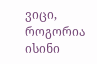ვიცი, როგორია ისინი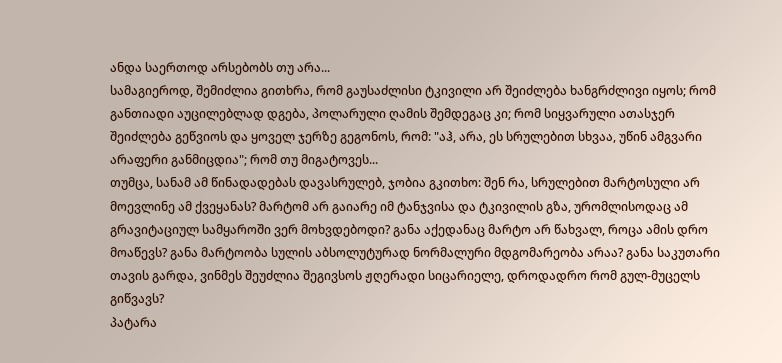ანდა საერთოდ არსებობს თუ არა...
სამაგიეროდ, შემიძლია გითხრა, რომ გაუსაძლისი ტკივილი არ შეიძლება ხანგრძლივი იყოს; რომ განთიადი აუცილებლად დგება, პოლარული ღამის შემდეგაც კი; რომ სიყვარული ათასჯერ შეიძლება გეწვიოს და ყოველ ჯერზე გეგონოს, რომ: "აჰ, არა, ეს სრულებით სხვაა, უწინ ამგვარი არაფერი განმიცდია"; რომ თუ მიგატოვეს...
თუმცა, სანამ ამ წინადადებას დავასრულებ, ჯობია გკითხო: შენ რა, სრულებით მარტოსული არ მოევლინე ამ ქვეყანას? მარტომ არ გაიარე იმ ტანჯვისა და ტკივილის გზა, ურომლისოდაც ამ გრავიტაციულ სამყაროში ვერ მოხვდებოდი? განა აქედანაც მარტო არ წახვალ, როცა ამის დრო მოაწევს? განა მარტოობა სულის აბსოლუტურად ნორმალური მდგომარეობა არაა? განა საკუთარი თავის გარდა, ვინმეს შეუძლია შეგივსოს ჟღერადი სიცარიელე, დროდადრო რომ გულ-მუცელს გიწვავს?
პატარა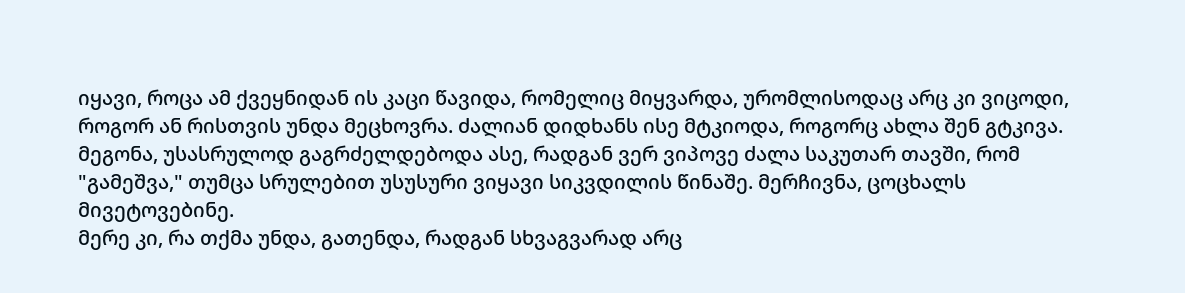იყავი, როცა ამ ქვეყნიდან ის კაცი წავიდა, რომელიც მიყვარდა, ურომლისოდაც არც კი ვიცოდი, როგორ ან რისთვის უნდა მეცხოვრა. ძალიან დიდხანს ისე მტკიოდა, როგორც ახლა შენ გტკივა. მეგონა, უსასრულოდ გაგრძელდებოდა ასე, რადგან ვერ ვიპოვე ძალა საკუთარ თავში, რომ "გამეშვა," თუმცა სრულებით უსუსური ვიყავი სიკვდილის წინაშე. მერჩივნა, ცოცხალს მივეტოვებინე.
მერე კი, რა თქმა უნდა, გათენდა, რადგან სხვაგვარად არც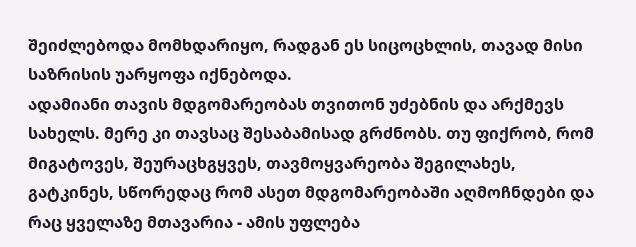შეიძლებოდა მომხდარიყო, რადგან ეს სიცოცხლის, თავად მისი საზრისის უარყოფა იქნებოდა.
ადამიანი თავის მდგომარეობას თვითონ უძებნის და არქმევს სახელს. მერე კი თავსაც შესაბამისად გრძნობს. თუ ფიქრობ, რომ მიგატოვეს, შეურაცხგყვეს, თავმოყვარეობა შეგილახეს, გატკინეს, სწორედაც რომ ასეთ მდგომარეობაში აღმოჩნდები და რაც ყველაზე მთავარია - ამის უფლება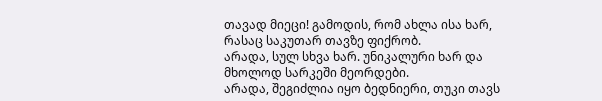თავად მიეცი! გამოდის, რომ ახლა ისა ხარ, რასაც საკუთარ თავზე ფიქრობ.
არადა, სულ სხვა ხარ. უნიკალური ხარ და მხოლოდ სარკეში მეორდები.
არადა, შეგიძლია იყო ბედნიერი, თუკი თავს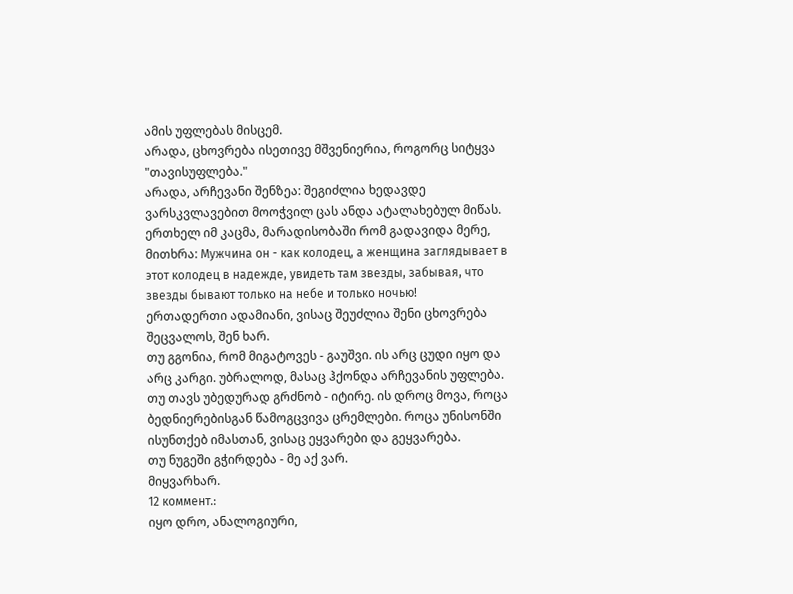ამის უფლებას მისცემ.
არადა, ცხოვრება ისეთივე მშვენიერია, როგორც სიტყვა "თავისუფლება."
არადა, არჩევანი შენზეა: შეგიძლია ხედავდე ვარსკვლავებით მოოჭვილ ცას ანდა ატალახებულ მიწას. ერთხელ იმ კაცმა, მარადისობაში რომ გადავიდა მერე, მითხრა: Мужчина он - как колодец, а женщина заглядывает в этот колодец в надежде, увидеть там звезды, забывая, что звезды бывают только на небе и только ночью!
ერთადერთი ადამიანი, ვისაც შეუძლია შენი ცხოვრება შეცვალოს, შენ ხარ.
თუ გგონია, რომ მიგატოვეს - გაუშვი. ის არც ცუდი იყო და არც კარგი. უბრალოდ, მასაც ჰქონდა არჩევანის უფლება.
თუ თავს უბედურად გრძნობ - იტირე. ის დროც მოვა, როცა ბედნიერებისგან წამოგცვივა ცრემლები. როცა უნისონში ისუნთქებ იმასთან, ვისაც ეყვარები და გეყვარება.
თუ ნუგეში გჭირდება - მე აქ ვარ.
მიყვარხარ.
12 коммент.:
იყო დრო, ანალოგიური,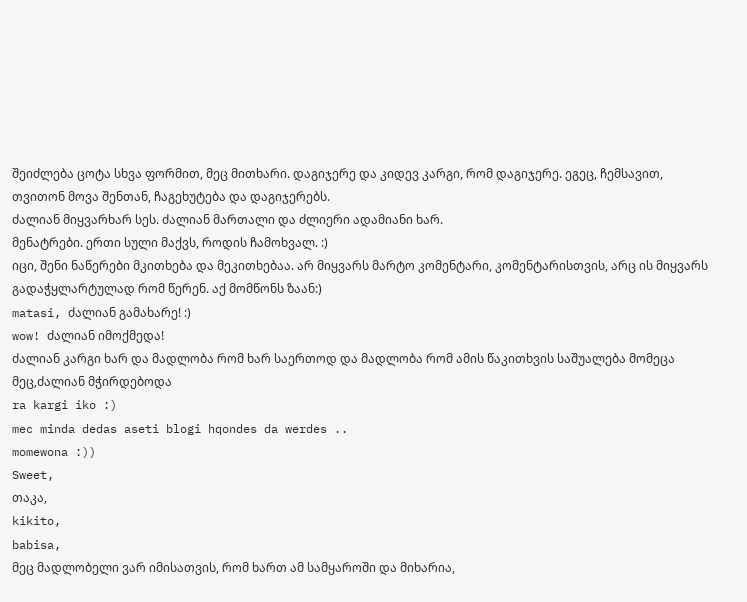შეიძლება ცოტა სხვა ფორმით, მეც მითხარი. დაგიჯერე და კიდევ კარგი, რომ დაგიჯერე. ეგეც, ჩემსავით, თვითონ მოვა შენთან, ჩაგეხუტება და დაგიჯერებს.
ძალიან მიყვარხარ სეს. ძალიან მართალი და ძლიერი ადამიანი ხარ.
მენატრები. ერთი სული მაქვს, როდის ჩამოხვალ. :)
იცი, შენი ნაწერები მკითხება და მეკითხებაა. არ მიყვარს მარტო კომენტარი, კომენტარისთვის, არც ის მიყვარს გადაჭყლარტულად რომ წერენ. აქ მომწონს ზაან:)
matasi, ძალიან გამახარე! :)
wow! ძალიან იმოქმედა!
ძალიან კარგი ხარ და მადლობა რომ ხარ საერთოდ და მადლობა რომ ამის წაკითხვის საშუალება მომეცა მეც,ძალიან მჭირდებოდა
ra kargi iko :)
mec minda dedas aseti blogi hqondes da werdes ..
momewona :))
Sweet,
თაკა,
kikito,
babisa,
მეც მადლობელი ვარ იმისათვის, რომ ხართ ამ სამყაროში და მიხარია,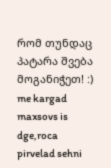რომ თუნდაც პატარა შვება მოგანიჭეთ! :)
me kargad maxsovs is dge,roca pirvelad sehni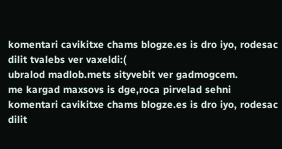komentari cavikitxe chams blogze.es is dro iyo, rodesac dilit tvalebs ver vaxeldi:(
ubralod madlob.mets sityvebit ver gadmogcem.
me kargad maxsovs is dge,roca pirvelad sehni komentari cavikitxe chams blogze.es is dro iyo, rodesac dilit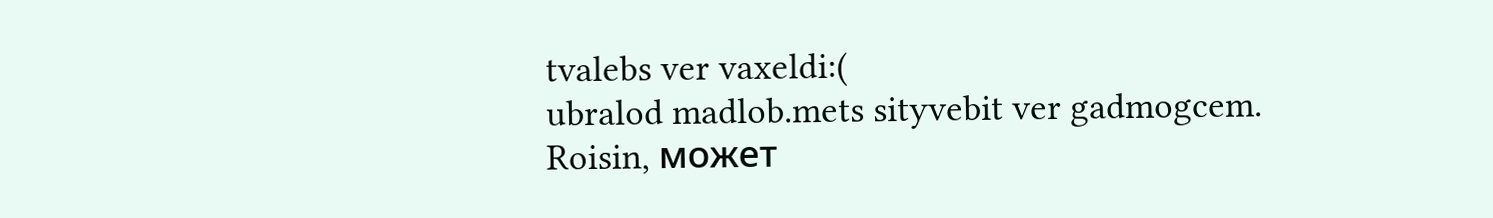tvalebs ver vaxeldi:(
ubralod madlob.mets sityvebit ver gadmogcem.
Roisin, может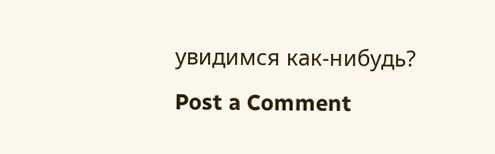увидимся как-нибудь?
Post a Comment